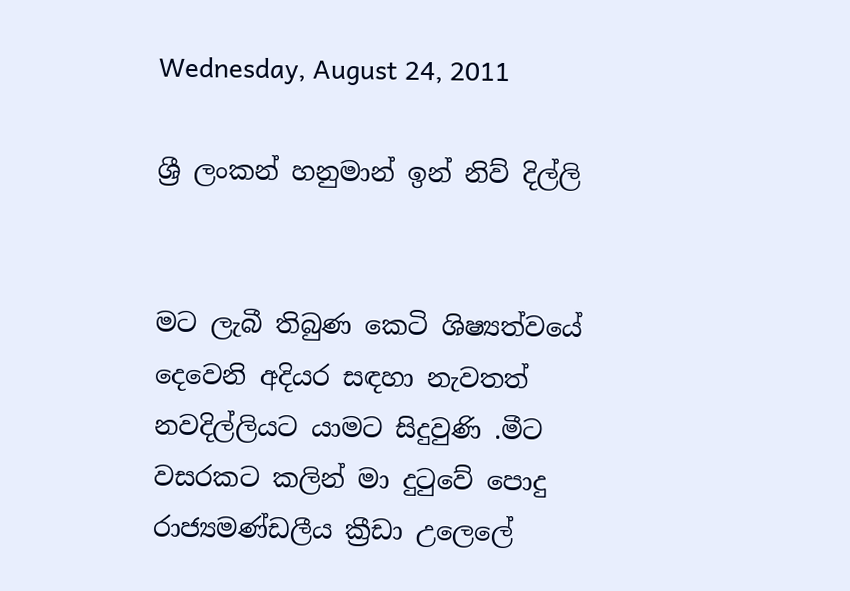Wednesday, August 24, 2011

ශ්‍රී ලංකන් හනුමාන් ඉන් නිව් දිල්ලි


මට ලැබී තිබුණ කෙටි ශිෂ්‍යත්වයේ දෙවෙනි අදියර සඳහා නැවතත් නවදිල්ලියට යාමට සිදුවුණි .මීට වසරකට කලින් මා දුටුවේ පොදු රාජ්‍යමණ්ඩලීය ක්‍රීඩා උලෙලේ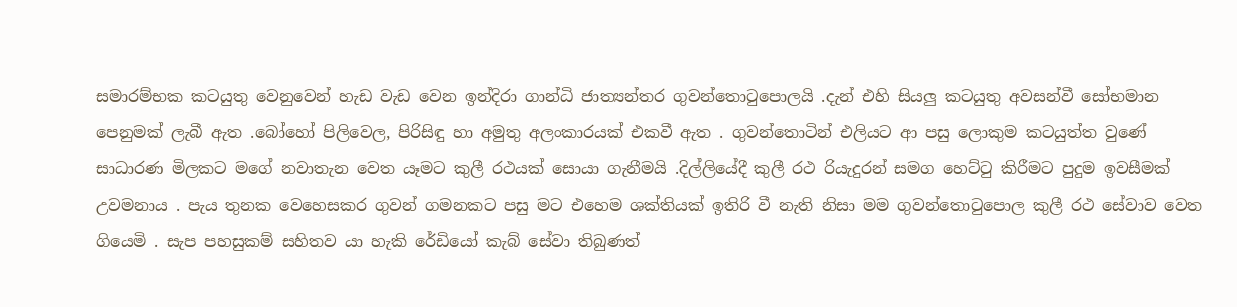සමාරම්භක කටයුතු වෙනුවෙන් හැඩ වැඩ වෙන ඉන්දිරා ගාන්ධි ජාත්‍යන්තර ගුවන්තොටුපොලයි .දැන් එහි සියලු කටයුතු අවසන්වී සෝභමාන පෙනුමක් ලැබී ඇත .බෝහෝ පිලිවෙල, පිරිසිඳු හා අමුතු අලංකාරයක් එකවී ඇත . ගුවන්තොටින් එලියට ආ පසු ලොකුම කටයුත්ත වුණේ සාධාරණ මිලකට මගේ නවාතැන වෙත යෑමට කුලී රථයක් සොයා ගැනීමයි .දිල්ලියේදී කුලී රථ රියැදුරන් සමග හෙට්ටු කිරීමට පුදුම ඉවසීමක් උවමනාය . පැය තුනක වෙහෙසකර ගුවන් ගමනකට පසු මට එහෙම ශක්තියක් ඉතිරි වී නැති නිසා මම ගුවන්තොටුපොල කුලී රථ සේවාව වෙත ගියෙමි . සැප පහසුකම් සහිතව යා හැකි රේඩියෝ කැබ් සේවා තිබුණත්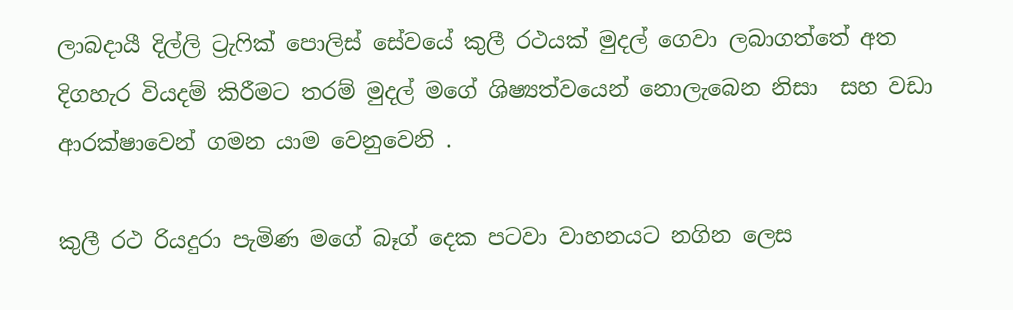ලාබදායී දිල්ලි ට්‍රැෆික් පොලිස් සේවයේ කුලී රථයක් මුදල් ගෙවා ලබාගත්තේ අත දිගහැර වියදම් කිරීමට තරම් මුදල් මගේ ශිෂ්‍යත්වයෙන් නොලැබෙන නිසා  සහ වඩා ආරක්ෂාවෙන් ගමන යාම වෙනුවෙනි .

කුලී රථ රියදුරා පැමිණ මගේ බෑග් දෙක පටවා වාහනයට නගින ලෙස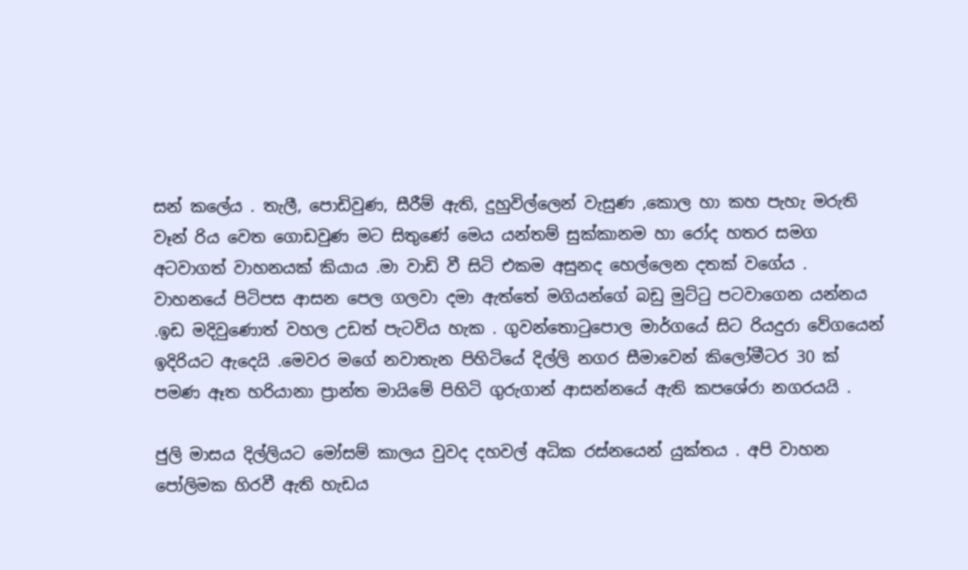සන් කලේය . තැලී, පොඩිවුණ, සීරීම් ඇති, දුහුවිල්ලෙන් වැසුණ ,කොල හා කහ පැහැ මරුති වෑන් රිය වෙත ගොඩවුණ මට සිතුණේ මෙය යන්තම් සුක්කානම හා රෝද හතර සමග අටවාගත් වාහනයක් කියාය .මා වාඩි වී සිටි එකම අසුනද හෙල්ලෙන දතක් වගේය . වාහනයේ පිටිපස ආසන පෙල ගලවා දමා ඇත්තේ මගියන්ගේ බඩු මුට්ටු පටවාගෙන යන්නය .ඉඩ මදිවුණොත් වහල උඩත් පැටවිය හැක . ගුවන්තොටුපොල මාර්ගයේ සිට රියදුරා වේගයෙන් ඉදිරියට ඇදෙයි .මෙවර මගේ නවාතැන පිහිටියේ දිල්ලි නගර සීමාවෙන් කිලෝමීටර 30 ක් පමණ ඈත හරියානා ප්‍රාන්ත මායිමේ පිහිටි ගුරුගාන් ආසන්නයේ ඇති කපශේරා නගරයයි .

ජුලි මාසය දිල්ලියට මෝසම් කාලය වුවද දහවල් අධික රස්නයෙන් යුක්තය . අපි වාහන පෝලිමක හිරවී ඇති හැඩය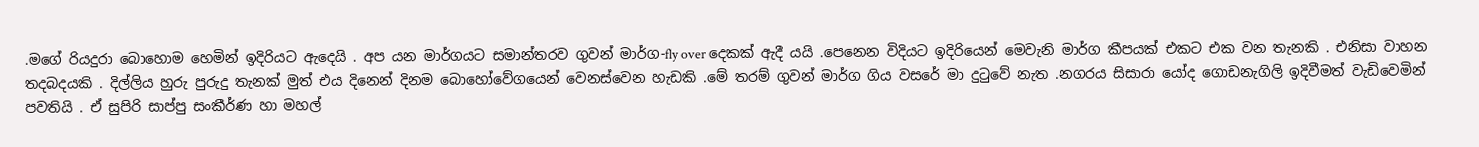.මගේ රියදුරා බොහොම හෙමින් ඉදිරියට ඇදෙයි . අප යන මාර්ගයට සමාන්තරව ගුවන් මාර්ග-fly over දෙකක් ඇදී යයි .පෙනෙන විදියට ඉදිරියෙන් මෙවැනි මාර්ග කීපයක් එකට එක වන තැනකි . එනිසා වාහන තදබදයකි . දිල්ලිය හුරු පුරුදු තැනක් මුත් එය දිනෙන් දිනම බොහෝවේගයෙන් වෙනස්වෙන හැඩකි .මේ තරම් ගුවන් මාර්ග ගිය වසරේ මා දුටුවේ නැත .නගරය සිසාරා යෝද ගොඩනැගිලි ඉදිවීමත් වැඩිවෙමින් පවතියි . ඒ සුපිරි සාප්පු සංකීර්ණ හා මහල්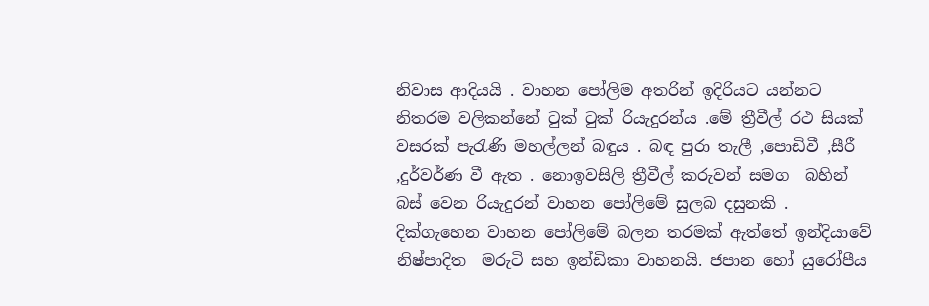නිවාස ආදියයි . වාහන පෝලිම අතරින් ඉදිරියට යන්නට නිතරම වලිකන්නේ ටුක් ටුක් රියැදුරන්ය .මේ ත්‍රීවීල් රථ සියක් වසරක් පැරැණි මහල්ලන් බඳුය . බඳ පුරා තැලී ,පොඩිවී ,සීරී ,දුර්වර්ණ වී ඇත . නොඉවසිලි ත්‍රීවීල් කරුවන් සමග  බහින් බස් වෙන රියැදුරන් වාහන පෝලිමේ සුලබ දසුනකි . දික්ගැහෙන වාහන පෝලිමේ බලන තරමක් ඇත්තේ ඉන්දියාවේ නිෂ්පාදිත  මරුටි සහ ඉන්ඩිකා වාහනයි. ජපාන හෝ යුරෝපීය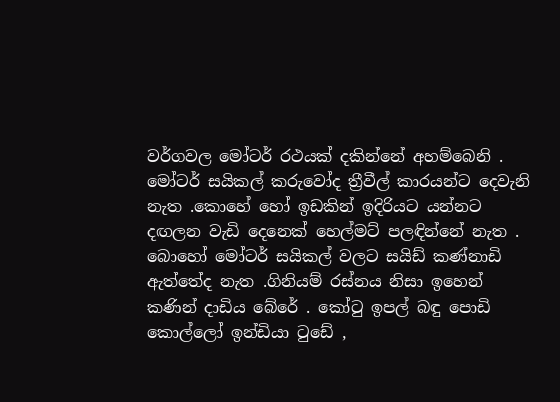වර්ගවල මෝටර් රථයක් දකින්නේ අහම්බෙනි . මෝටර් සයිකල් කරුවෝද ත්‍රීවීල් කාරයන්ට දෙවැනි නැත .කොහේ හෝ ඉඩකින් ඉදිරියට යන්නට දඟලන වැඩි දෙනෙක් හෙල්මට් පලඳින්නේ නැත . බොහෝ මෝටර් සයිකල් වලට සයිඩ් කණ්නාඩි ඇත්තේද නැත .ගිනියම් රස්නය නිසා ඉහෙන් කණින් දාඩිය බේරේ . කෝටු ඉපල් බඳු පොඩි කොල්ලෝ ඉන්ඩියා ටුඩේ ,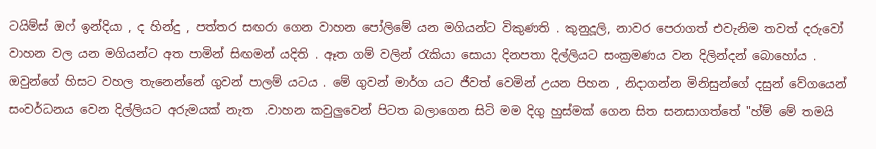ටයිම්ස් ඔෆ් ඉන්දියා , ද හින්දු , පත්තර සඟරා ගෙන වාහන පෝලිමේ යන මගියන්ට විකුණති . කුනුදූලි, නාවර පෙරාගත් එවැනිම තවත් දරුවෝ වාහන වල යන මගියන්ට අත පාමින් සිඟමන් යදිති . ඈත ගම් වලින් රැකියා සොයා දිනපතා දිල්ලියට සංක්‍රමණය වන දිලින්දන් බොහෝය . ඔවුන්ගේ හිසට වහල තැනෙන්නේ ගුවන් පාලම් යටය . මේ ගුවන් මාර්ග යට ජීවත් වෙමින් උයන පිහන , නිදාගන්න මිනිසුන්ගේ දසුන් වේගයෙන් සංවර්ධනය වෙන දිල්ලියට අරුමයක් නැත  .වාහන කවුලුවෙන් පිටත බලාගෙන සිටි මම දිගු හුස්මක් ගෙන සිත සනසාගත්තේ "හ්ම් මේ තමයි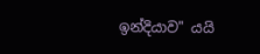ඉන්දියාව" යයි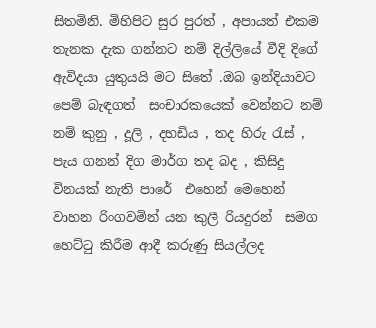සිතමිනි. මිහිපිට සුර පුරත් , අපායත් එකම තැනක දැක ගන්නට නම් දිල්ලියේ වීදි දිගේ ඇවිදයා යුතුයයි මට සිතේ .ඔබ ඉන්දියාවට පෙම් බැඳගත්  සංචාරකයෙක් වෙන්නට නම්  නම් කුනු , දූලි , දහඩිය , තද හිරු රැස් , පැය ගනන් දිග මාර්ග තද බද , කිසිදු විනයක් නැති පාරේ  එහෙන් මෙහෙන් වාහන රිංගවමින් යන කුලී රියදුරන්  සමග හෙට්ටු කිරීම ආදී කරුණු සියල්ලද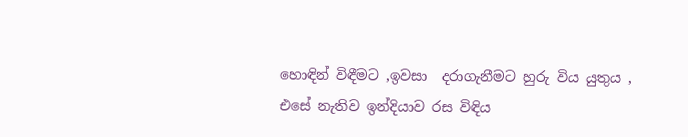හොඳින් විඳීමට ,ඉවසා  දරාගැනීමට හුරු විය යුතුය , එසේ නැතිව ඉන්දියාව රස විඳිය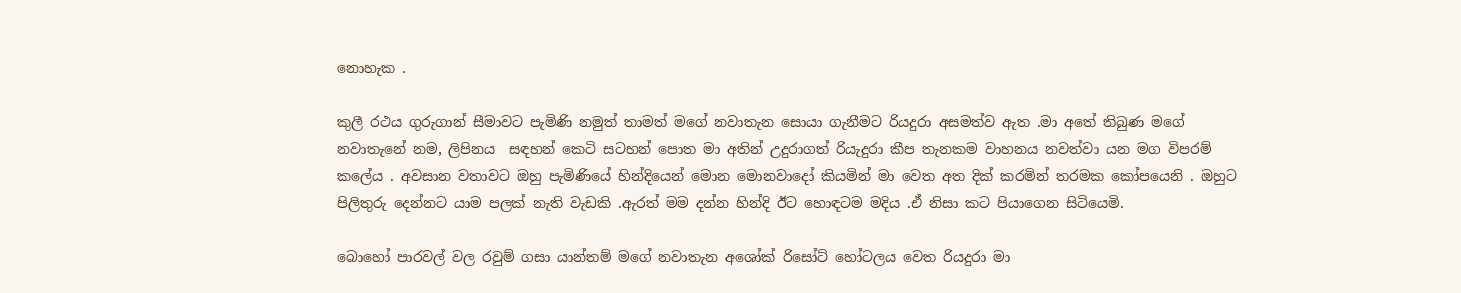නොහැක .

කුලී රථය ගුරුගාන් සීමාවට පැමිණි නමුත් තාමත් මගේ නවාතැන සොයා ගැනීමට රියදුරා අසමත්ව ඇත .මා අතේ තිබුණ මගේ නවාතැනේ නම, ලිපිනය  සඳහන් කෙටි සටහන් පොත මා අතින් උදුරාගත් රියැදුරා කීප තැනකම වාහනය නවත්වා යන මග විපරම් කලේය . අවසාන වතාවට ඔහු පැමිණියේ හින්දියෙන් මොන මොනවාදෝ කියමින් මා වෙත අත දික් කරමින් තරමක කෝපයෙනි . ඔහුට පිලිතුරු දෙන්නට යාම පලක් නැති වැඩකි .ඇරත් මම දන්න හින්දි ඊට හොඳටම මදිය .ඒ නිසා කට පියාගෙන සිටියෙමි.

බොහෝ පාරවල් වල රවුම් ගසා යාන්තම් මගේ නවාතැන අශෝක් රිසෝට් හෝටලය වෙත රියදුරා මා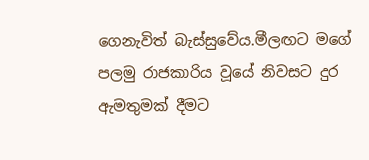ගෙනැවිත් බැස්සුවේය.මීලඟට මගේ පලමු රාජකාරිය වූයේ නිවසට දුර ඇමතුමක් දීමට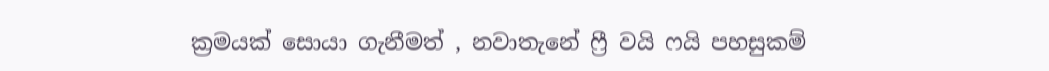ක්‍රමයක් සොයා ගැනීමත් , නවාතැනේ ෆ්‍රී වයි ෆයි පහසුකම්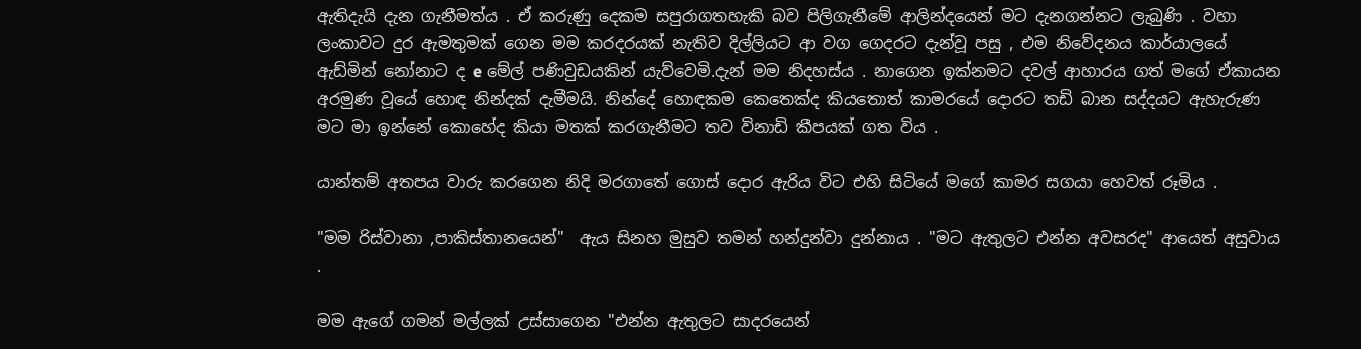ඇතිදැයි දැන ගැනීමත්ය . ඒ කරුණු දෙකම සපුරාගතහැකි බව පිලිගැනීමේ ආලින්දයෙන් මට දැනගන්නට ලැබුණි . වහා ලංකාවට දුර ඇමතුමක් ගෙන මම කරදරයක් නැතිව දිල්ලියට ආ වග ගෙදරට දැන්වූ පසු , එම නිවේදනය කාර්යාලයේ  ඇඩ්මින් නෝනාට ද e මේල් පණිවුඩයකින් යැව්වෙමි.දැන් මම නිදහස්ය . නාගෙන ඉක්නමට දවල් ආහාරය ගත් මගේ ඒකායන අරමුණ වූයේ හොඳ නින්දක් දැමීමයි. නින්දේ හොඳකම කෙතෙක්ද කියතොත් කාමරයේ දොරට තඩි බාන සද්දයට ඇහැරුණ මට මා ඉන්නේ කොහේද කියා මතක් කරගැනීමට තව විනාඩි කීපයක් ගත විය .

යාන්තම් අතපය වාරු කරගෙන නිදි මරගාතේ ගොස් දොර ඇරිය විට එහි සිටියේ මගේ කාමර සගයා හෙවත් රූමිය .

"මම රිස්වානා ,පාකිස්තානයෙන්"  ඇය සිනහ මුසුව තමන් හන්දුන්වා දුන්නාය . "මට ඇතුලට එන්න අවසරද" ආයෙත් අසුවාය .

මම ඇගේ ගමන් මල්ලක් උස්සාගෙන "එන්න ඇතුලට සාදරයෙන්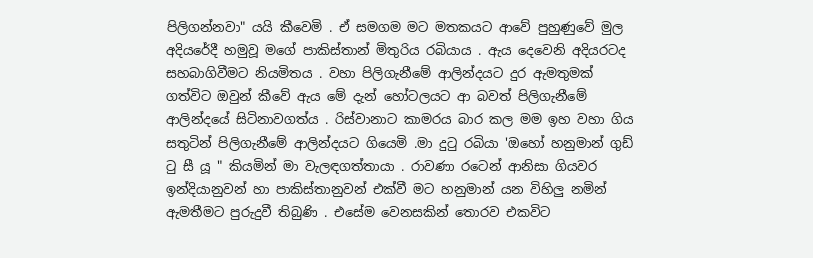පිලිගන්නවා" යයි කීවෙමි . ඒ සමගම මට මතකයට ආවේ පුහුණුවේ මුල අදියරේදී හමුවූ මගේ පාකිස්තාන් මිතුරිය රබියාය . ඇය දෙවෙනි අදියරටද සහබාගිවීමට නියමිතය . වහා පිලිගැනීමේ ආලින්දයට දුර ඇමතුමක් ගත්විට ඔවුන් කීවේ ඇය මේ දැන් හෝටලයට ආ බවත් පිලිගැනීමේ ආලින්දයේ සිටිනාවගත්ය . රිස්වානාට කාමරය බාර කල මම ඉහ වහා ගිය සතුටින් පිලිගැනීමේ ආලින්දයට ගියෙමි .මා දුටු රබියා 'ඔහෝ හනුමාන් ගුඩ් ටු සී යූ " කියමින් මා වැලඳගත්තායා . රාවණා රටෙන් ආනිසා ගියවර ඉන්දියානුවන් හා පාකිස්තානුවන් එක්වී මට හනුමාන් යන විහිලු නමින් ඇමතීමට පුරුදුවී තිබුණි . එසේම වෙනසකින් තොරව එකවිට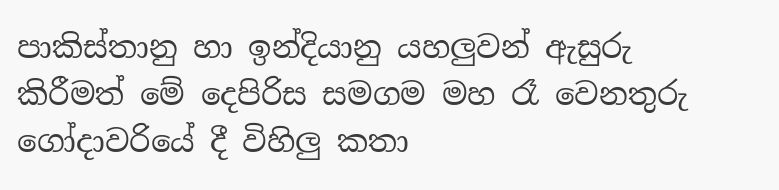පාකිස්තානු හා ඉන්දියානු යහලුවන් ඇසුරු කිරීමත් මේ දෙපිරිස සමගම මහ රෑ වෙනතුරු ගෝදාවරියේ දී විහිලු කතා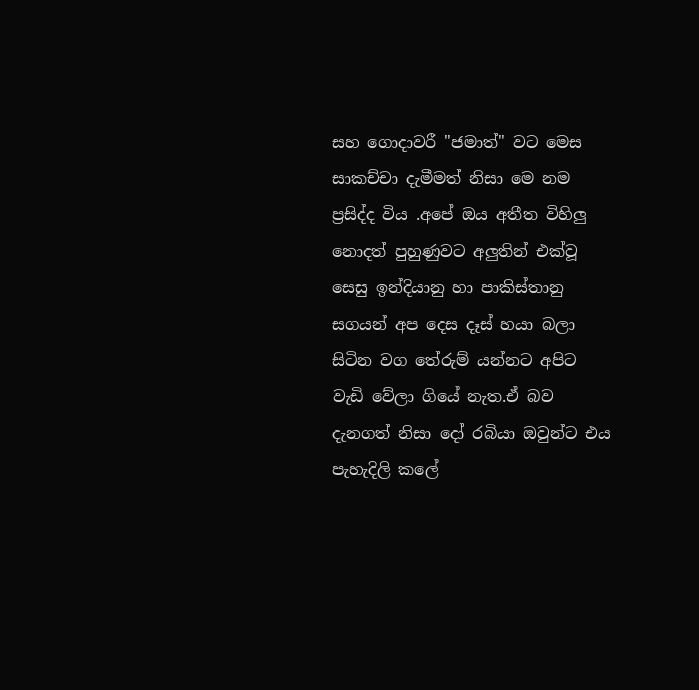සහ ගොදාවරී "ජමාත්" වට මෙස සාකච්චා දැමීමත් නිසා මෙ නම ප්‍රසිද්ද විය .අපේ ඔය අතීත විහිලු  නොදත් පුහුණුවට අලුතින් එක්වූ සෙසු ඉන්දියානු හා පාකිස්තානු සගයන් අප දෙස දෑස් හයා බලා සිටින වග තේරුම් යන්නට අපිට වැඩි වේලා ගියේ නැත.ඒ බව දැනගත් නිසා දෝ රබියා ඔවුන්ට එය පැහැදිලි කලේ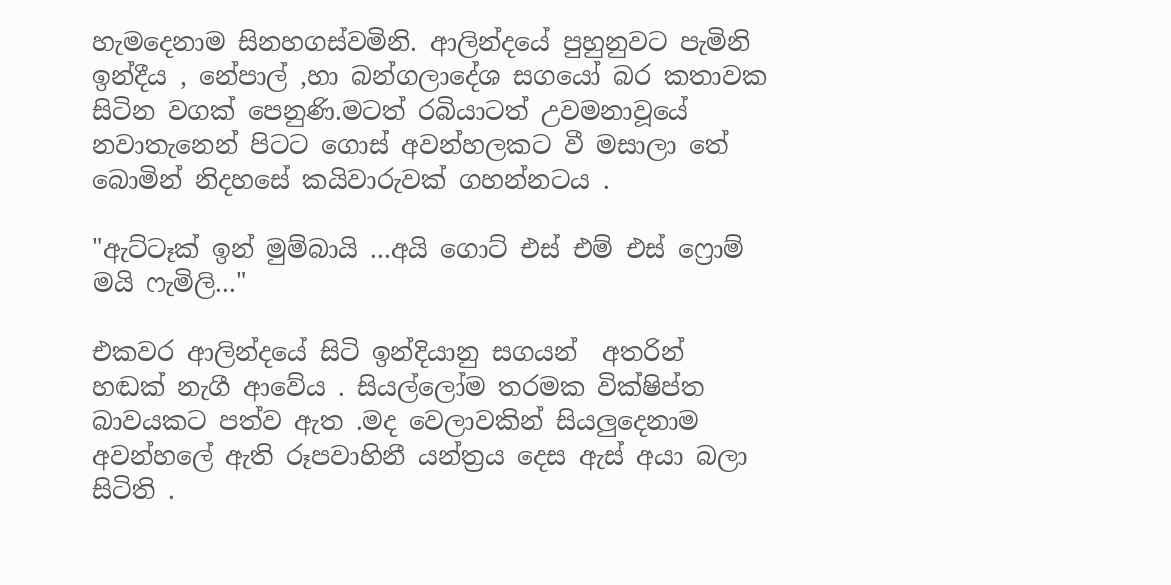හැමදෙනාම සිනහගස්වමිනි. ආලින්දයේ පුහුනුවට පැමිනි ඉන්දීය , නේපාල් ,හා බන්ගලාදේශ සගයෝ බර කතාවක සිටින වගක් පෙනුණි.මටත් රබියාටත් උවමනාවූයේ නවාතැනෙන් පිටට ගොස් අවන්හලකට වී මසාලා තේ බොමින් නිදහසේ කයිවාරුවක් ගහන්නටය .

"ඇට්ටෑක් ඉන් මුම්බායි ...අයි ගොට් එස් එම් එස් ෆ්‍රොම් මයි ෆැමිලි..."

එකවර ආලින්දයේ සිටි ඉන්දියානු සගයන්  අතරින් හඬක් නැගී ආවේය . සියල්ලෝම තරමක වික්ෂිප්ත බාවයකට පත්ව ඇත .මද වෙලාවකින් සියලුදෙනාම අවන්හලේ ඇති රූපවාහිනී යන්ත්‍රය දෙස ඇස් අයා බලා සිටිති .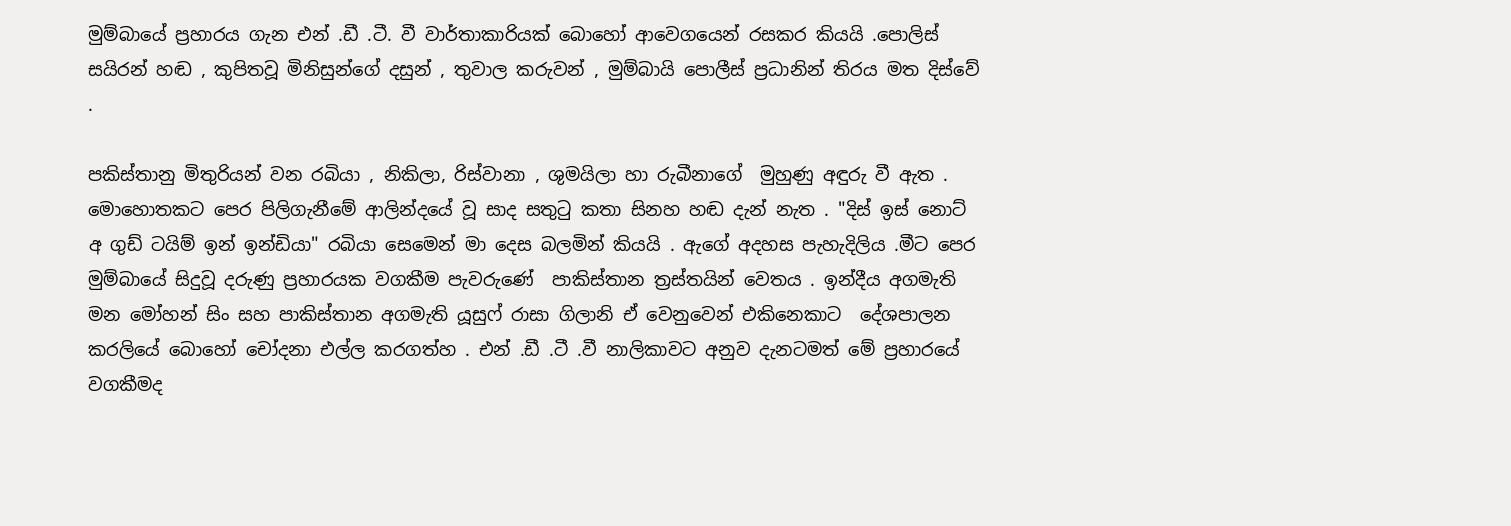මුම්බායේ ප්‍රහාරය ගැන එන් .ඩී .ටී. වී වාර්තාකාරියක් බොහෝ ආවෙගයෙන් රසකර කියයි .පොලිස් සයිරන් හඬ , කුපිතවූ මිනිසුන්ගේ දසුන් , තුවාල කරුවන් , මුම්බායි පොලීස් ප්‍රධානින් තිරය මත දිස්වේ .

පකිස්තානු මිතුරියන් වන රබියා , නිකිලා, රිස්වානා , ශුමයිලා හා රුබීනාගේ  මුහුණු අඳුරු වී ඇත . මොහොතකට පෙර පිලිගැනීමේ ආලින්දයේ වූ සාද සතුටු කතා සිනහ හඬ දැන් නැත . "දිස් ඉස් නොට් අ ගුඩ් ටයිම් ඉන් ඉන්ඩියා" රබියා සෙමෙන් මා දෙස බලමින් කියයි . ඇගේ අදහස පැහැදිලිය .මීට පෙර මුම්බායේ සිදුවූ දරුණු ප්‍රහාරයක වගකීම පැවරුණේ  පාකිස්තාන ත්‍රස්තයින් වෙතය . ඉන්දීය අගමැති මන මෝහන් සිං සහ පාකිස්තාන අගමැති යූසුෆ් රාසා ගිලානි ඒ වෙනුවෙන් එකිනෙකාට  දේශපාලන කරලියේ බොහෝ චෝදනා එල්ල කරගත්හ . එන් .ඩී .ටී .වී නාලිකාවට අනුව දැනටමත් මේ ප්‍රහාරයේ වගකීමද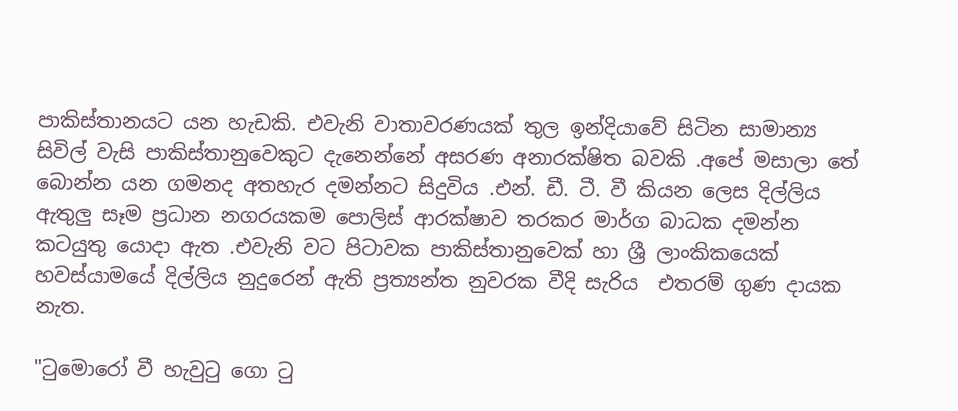පාකිස්තානයට යන හැඩකි. එවැනි වාතාවරණයක් තුල ඉන්දියාවේ සිටින සාමාන්‍ය සිවිල් වැසි පාකිස්තානුවෙකුට දැනෙන්නේ අසරණ අනාරක්ෂිත බවකි .අපේ මසාලා තේ බොන්න යන ගමනද අතහැර දමන්නට සිදුවිය .එන්. ඩී. ටී. වී කියන ලෙස දිල්ලිය ඇතුලු සෑම ප්‍රධාන නගරයකම පොලිස් ආරක්ෂාව තරකර මාර්ග බාධක දමන්න කටයුතු යොදා ඇත .එවැනි වට පිටාවක පාකිස්තානුවෙක් හා ශ්‍රී ලාංකිකයෙක් හවස්යාමයේ දිල්ලිය නුදුරෙන් ඇති ප්‍රත්‍යන්ත නුවරක වීදි සැරිය  එතරම් ගුණ දායක නැත.

"ටුමොරෝ වී හැවුටු ගො ටු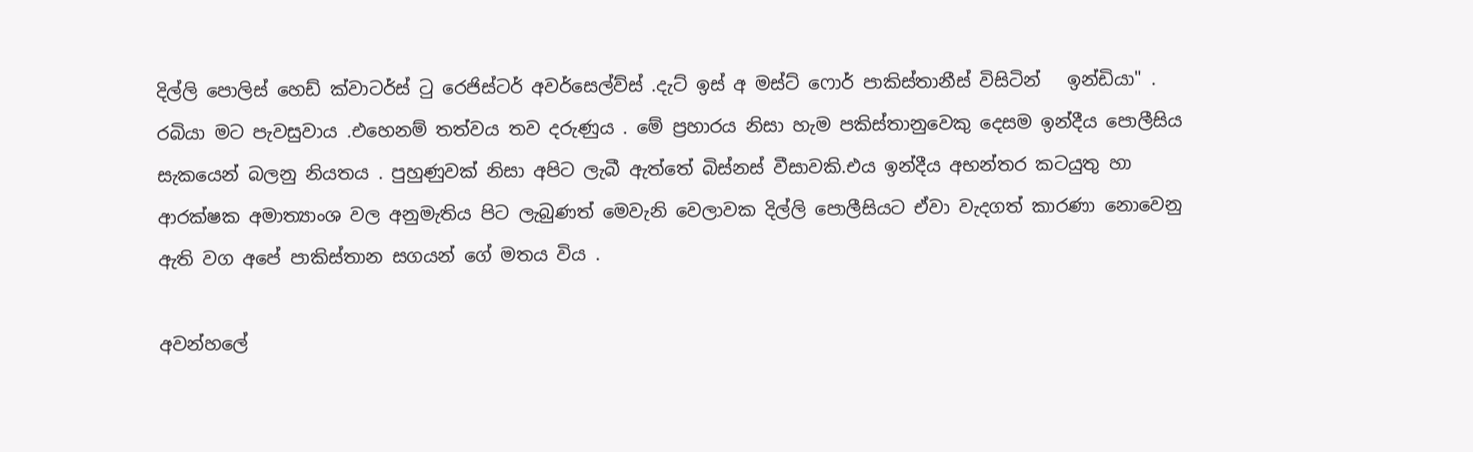දිල්ලි පොලිස් හෙඩ් ක්වාටර්ස් ටු රෙජිස්ටර් අවර්සෙල්ව්ස් .දැට් ඉස් අ මස්ට් ෆොර් පාකිස්තානීස් විසිටින්   ඉන්ඩියා" . රබියා මට පැවසුවාය .එහෙනම් තත්වය තව දරුණුය . මේ ප්‍රහාරය නිසා හැම පකිස්තානුවෙකු දෙසම ඉන්දීය පොලීසිය  සැකයෙන් බලනු නියතය . පුහුණුවක් නිසා අපිට ලැබී ඇත්තේ බිස්නස් වීසාවකි.එය ඉන්දීය අභන්තර කටයුතු හා ආරක්ෂක අමාත්‍යාංශ වල අනුමැතිය පිට ලැබුණත් මෙවැනි වෙලාවක දිල්ලි පොලීසියට ඒවා වැදගත් කාරණා නොවෙනු ඇති වග අපේ පාකිස්තාන සගයන් ගේ මතය විය .

අවන්හලේ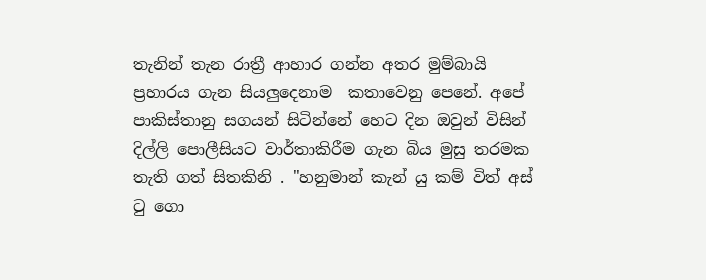තැනින් තැන රාත්‍රී ආහාර ගන්න අතර මුම්බායි ප්‍රහාරය ගැන සියලුදෙනාම  කතාවෙනු පෙනේ. අපේ පාකිස්තානු සගයන් සිටින්නේ හෙට දින ඔවුන් විසින් දිල්ලි පොලීසියට වාර්තාකිරීම ගැන බිය මුසු තරමක තැති ගත් සිතකිනි . "හනුමාන් කැන් යු කම් විත් අස් ටු ගො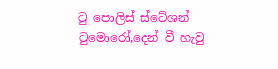ටු පොලිස් ස්ටේශන් ටුමොරෝ,දෙන් වී හැවු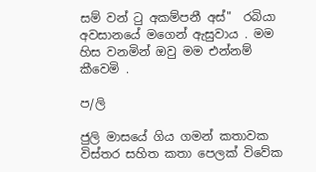සම් වන් ටු අකම්පනී අස්"  රබියා අවසානයේ මගෙන් ඇසුවාය . මම හිස වනමින් ඔවු මම එන්නම් කීවෙමි .

ප/ලි

ජුලි මාසයේ ගිය ගමන් කතාවක විස්තර සහිත කතා පෙලක් විවේක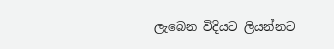ලැබෙන විදියට ලියන්නට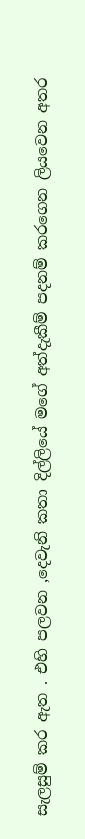සැලසුම් කර ඇත . එහි පලවන ,දෙවැනි කතා දිල්ලියේ මගේ අත්දැකීම් පදනම් කරගෙන ලියවෙන අතර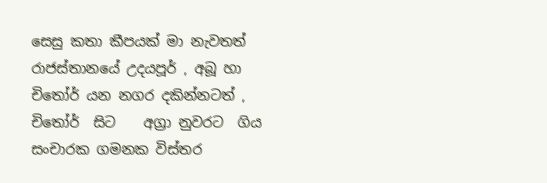සෙසු කතා කීපයක් මා නැවතත් රාජස්තානයේ උදයපූර් , අබූ හා චිතෝර් යන නගර දකින්නටත් , චිතෝර්  සිට    අග්‍රා නුවරට  ගිය  සංචාරක ගමනක විස්තර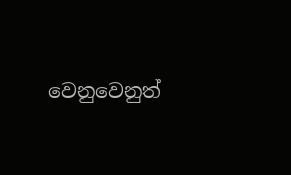වෙනුවෙනුත්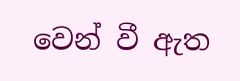වෙන් වී ඇත